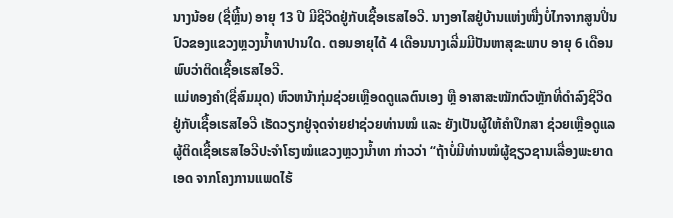ນາງນ້ອຍ (ຊື່ຫຼີ້ນ) ອາຍຸ 13 ປີ ມີຊີວິດຢູ່ກັບເຊື້ອເຮສໄອວີ. ນາງອາໄສຢູ່ບ້ານແຫ່ງໜື່ງບໍ່ໄກຈາກສູນປິ່ນປົວຂອງແຂວງຫຼວງນໍ້າທາປານໃດ. ຕອນອາຍຸໄດ້ 4 ເດືອນນາງເລີ່ມມີປັນຫາສຸຂະພາບ ອາຍຸ 6 ເດືອນ ພົບວ່າຕິດເຊື້ອເຮສໄອວີ.
ແມ່ທອງຄຳ(ຊື່ສົມມຸດ) ຫົວຫນ້າກຸ່ມຊ່ວຍເຫຼືອດດູແລຕົນເອງ ຫຼື ອາສາສະໝັກຕົວຫຼັກທີ່ດຳລົງຊີວິດຢູ່ກັບເຊື້ອເຮສໄອວີ ເຮັດວຽກຢູ່ຈຸດຈ່າຍຢາຊ່ວຍທ່ານໝໍ ແລະ ຍັງເປັນຜູ້ໃຫ້ຄຳປຶກສາ ຊ່ວຍເຫຼືອດູແລຜູ້ຕິດເຊື້ອເຮສໄອວີປະຈຳໂຮງໝໍແຂວງຫຼວງນ້ຳທາ ກ່າວວ່າ “ຖ້າບໍ່ມີທ່ານໝໍຜູ້ຊຽວຊານເລື່ອງພະຍາດເອດ ຈາກໂຄງການແພດໄຮ້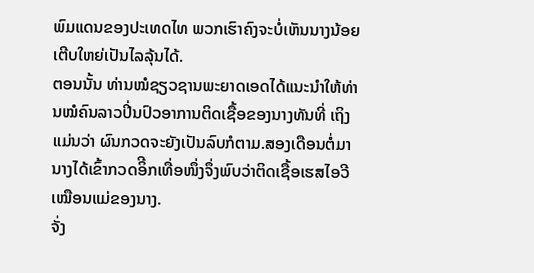ພົມແດນຂອງປະເທດໄທ ພວກເຮົາຄົງຈະບໍ່ເຫັນນາງນ້ອຍເຕີບໃຫຍ່ເປັນໄລລຸ້ນໄດ້.
ຕອນນັ້ນ ທ່ານໝໍຊຽວຊານພະຍາດເອດໄດ້ແນະນຳໃຫ້ທ່ານໝໍຄົນລາວປິ່ນປົວອາການຕິດເຊື້ອຂອງນາງທັນທີ່ ເຖິງແມ່ນວ່າ ຜົນກວດຈະຍັງເປັນລົບກໍຕາມ.ສອງເດືອນຕໍ່ມານາງໄດ້ເຂົ້າກວດອິີກເທື່ອໜຶ່ງຈຶ່ງພົບວ່າຕິດເຊື້ອເຮສໄອວີ ເໝືອນແມ່ຂອງນາງ.
ຈັ່ງ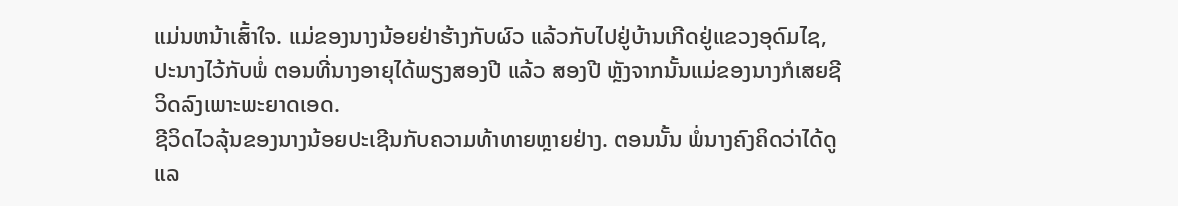ແມ່ນຫນ້າເສົ້າໃຈ. ແມ່ຂອງນາງນ້ອຍຢ່າຮ້າງກັບຜົວ ແລ້ວກັບໄປຢູ່ບ້ານເກີດຢູ່ແຂວງອຸດົມໄຊ, ປະນາງໄວ້ກັບພໍ່ ຕອນທີ່ນາງອາຍຸໄດ້ພຽງສອງປີ ແລ້ວ ສອງປີ ຫຼັງຈາກນັ້ນແມ່ຂອງນາງກໍເສຍຊີວິດລົງເພາະພະຍາດເອດ.
ຊີວິດໄວລຸ້ນຂອງນາງນ້ອຍປະເຊີນກັບຄວາມທ້າທາຍຫຼາຍຢ່າງ. ຕອນນັ້ນ ພໍ່ນາງຄົງຄິດວ່າໄດ້ດູແລ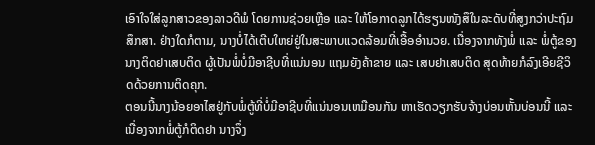ເອົາໃຈໃສ່ລູກສາວຂອງລາວດີພໍ ໂດຍການຊ່ວຍເຫຼືອ ແລະ ໃຫ້ໂອກາດລູກໄດ້ຮຽນໜັງສຶໃນລະດັບທີ່ສູງກວ່າປະຖົມສຶກສາ. ຢ່າງໃດກໍຕາມ, ນາງບໍ່ໄດ້ເຕີບໃຫຍ່ຢູ່ໃນສະພາບແວດລ້ອມທີ່ເອື້ອອຳນວຍ. ເນື່ອງຈາກທັງພໍ່ ແລະ ພໍ່ຕູ້ຂອງນາງຕິດຢາເສບຕິດ ຜູ້ເປັນພໍ່ບໍ່ມີອາຊີບທີ່ແນ່ນອນ ແຖມຍັງຄ້າຂາຍ ແລະ ເສບຢາເສບຕິດ ສຸດທ້າຍກໍລົງເອີຍຊີວິດດ້ວຍການຕິດຄຸກ.
ຕອນນີ້ນາງນ້ອຍອາໄສຢູ່ກັບພໍ່ຕູ້ທີ່ບໍ່ມີອາຊີບທີ່ແນ່ນອນເຫມືອນກັນ ຫາເຮັດວຽກຮັບຈ້າງບ່ອນຫັ້ນບ່ອນນີ້ ແລະ ເນື່ອງຈາກພໍ່ຕູ້ກໍຕິດຢາ ນາງຈຶ່ງ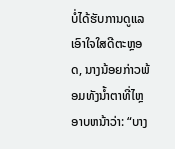ບໍ່ໄດ້ຮັບການດູແລເອົາໃຈໃສດີຕະຫຼອດ, ນາງນ້ອຍກ່າວພ້ອມທັງນໍ້າຕາທີ່ໄຫຼອາບຫນ້າວ່າ: “ບາງ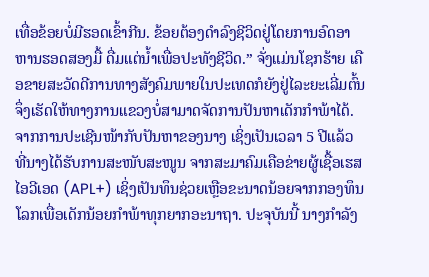ເທື່ອຂ້ອຍບໍ່ມີຮອດເຂົ້າກີນ. ຂ້ອຍຕ້ອງດຳລົງຊີວິດຢູ່ໂດຍການອົດອາຫານຮອດສອງມື້ ດື່ມແຕ່ນ້ຳເພື່ອປະທັງຊີວິດ.” ຈັ່ງແມ່ນໂຊກຮ້າຍ ເຄືອຂາຍສະວັດດີການທາງສັງຄົມພາຍໃນປະເທດກໍຍັງຢູ່ໄລະຍະເລີ່ມຕົ້ນ ຈຶ່ງເຮັດໃຫ້ທາງການແຂວງບໍ່ສາມາດຈັດການປັນຫາເດັກກຳພ້າໄດ້.
ຈາກການປະເຊີນໜ້າກັບປັນຫາຂອງນາງ ເຊິ່ງເປັນເວລາ 5 ປີແລ້ວ ທີ່ນາງໄດ້ຮັບການສະໜັບສະໜູນ ຈາກສະມາຄົມເຄືອຂ່າຍຜູ້ເຊື້ອເຮສໄອວີເອດ (APL+) ເຊິ່ງເປັນທຶນຊ່ວຍເຫຼືອຂະນາດນ້ອຍຈາກກອງທຶນໂລກເພື່ອເດັກນ້ອຍກຳພ້າທຸກຍາກອະນາຖາ. ປະຈຸບັນນີ້ ນາງກຳລັງ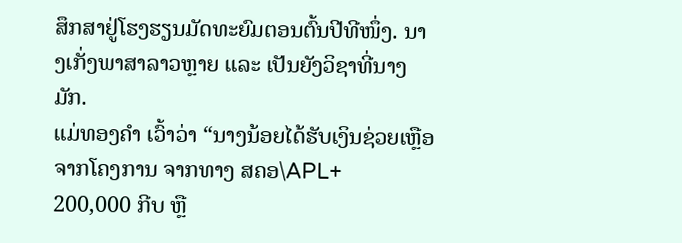ສຶກສາຢູ່ໂຮງຮຽນມັດທະຍົມຕອນຕົ້ນປີທີໜຶ່ງ. ນາງເກັ່ງພາສາລາວຫຼາຍ ແລະ ເປັນຍັງວິຊາທີ່ນາງມັກ.
ແມ່ທອງຄຳ ເວົ້າວ່າ “ນາງນ້ອຍໄດ້ຮັບເງິນຊ່ວຍເຫຼືອຈາກໂຄງການ ຈາກທາງ ສຄອ\APL+ 200,000 ກີບ ຫຼື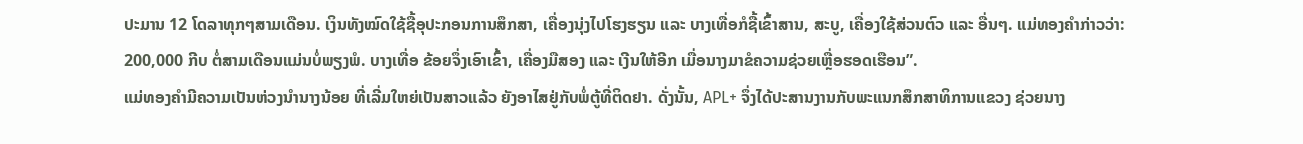ປະມານ 12 ໂດລາທຸກໆສາມເດືອນ. ເງິນທັງໝົດໃຊ້ຊື້ອຸປະກອນການສຶກສາ, ເຄື່ອງນຸ່ງໄປໂຮງຮຽນ ແລະ ບາງເທື່ອກໍຊື້ເຂົ້າສານ, ສະບູ, ເຄື່ອງໃຊ້ສ່ວນຕົວ ແລະ ອື່ນໆ. ແມ່ທອງຄຳກ່າວວ່າ: 200,000 ກີບ ຕໍ່ສາມເດືອນແມ່ນບໍ່ພຽງພໍ. ບາງເທື່ອ ຂ້ອຍຈຶ່ງເອົາເຂົ້າ, ເຄື່ອງມືສອງ ແລະ ເງີນໃຫ້ອີກ ເມື່ອນາງມາຂໍຄວາມຊ່ວຍເຫຼື່ອຮອດເຮືອນ”.
ແມ່ທອງຄຳມີຄວາມເປັນຫ່ວງນຳນາງນ້ອຍ ທີ່ເລີ່ມໃຫຍ່ເປັນສາວແລ້ວ ຍັງອາໄສຢູ່ກັບພໍ່ຕູ້ທີ່ຕິດຢາ. ດັ່ງນັ້ນ, APL+ ຈຶ່ງໄດ້ປະສານງານກັບພະແນກສຶກສາທິການແຂວງ ຊ່ວຍນາງ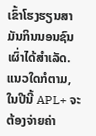ເຂົ້າໂຮງຮຽນສາມັນກິນນອນຊົນເຜົ່າໄດ້ສຳເລັດ. ແນວໃດກໍຕາມ,ໃນປີນີ້ APL+ ຈະຕ້ອງຈ່າຍຄ່າ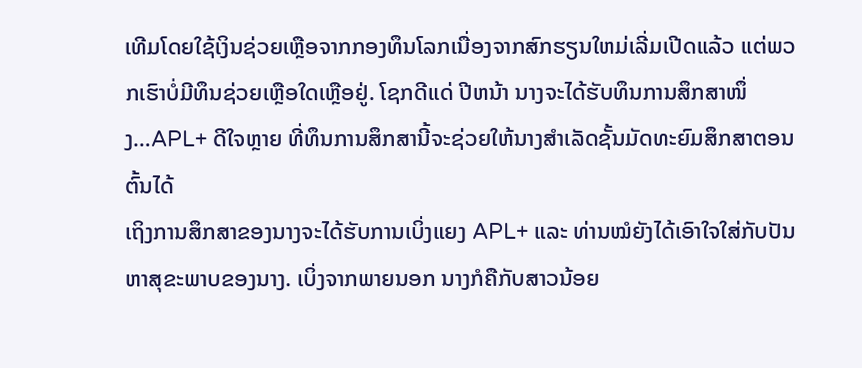ເທີມໂດຍໃຊ້ເງິນຊ່ວຍເຫຼືອຈາກກອງທຶນໂລກເນື່ອງຈາກສົກຮຽນໃຫມ່ເລີ່ມເປີດແລ້ວ ແຕ່ພວກເຮົາບໍ່ມີທຶນຊ່ວຍເຫຼືອໃດເຫຼືອຢູ່. ໂຊກດີແດ່ ປີຫນ້າ ນາງຈະໄດ້ຮັບທຶນການສຶກສາໜຶ່ງ…APL+ ດີໃຈຫຼາຍ ທີ່ທຶນການສຶກສານີ້ຈະຊ່ວຍໃຫ້ນາງສຳເລັດຊັ້ນມັດທະຍົມສຶກສາຕອນຕົ້ນໄດ້
ເຖິງການສຶກສາຂອງນາງຈະໄດ້ຮັບການເບິ່ງແຍງ APL+ ແລະ ທ່ານໝໍຍັງໄດ້ເອົາໃຈໃສ່ກັບປັນຫາສຸຂະພາບຂອງນາງ. ເບິ່ງຈາກພາຍນອກ ນາງກໍຄືກັບສາວນ້ອຍ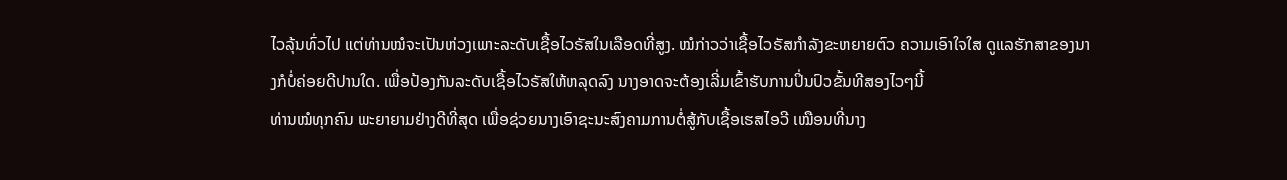ໄວລຸ້ນທົ່ວໄປ ແຕ່ທ່ານໝໍຈະເປັນຫ່ວງເພາະລະດັບເຊື້ອໄວຣັສໃນເລືອດທີ່ສູງ. ໝໍກ່າວວ່າເຊື້ອໄວຣັສກຳລັງຂະຫຍາຍຕົວ ຄວາມເອົາໃຈໃສ ດູແລຮັກສາຂອງນາງກໍບໍ່ຄ່ອຍດີປານໃດ. ເພື່ອປ້ອງກັນລະດັບເຊື້ອໄວຣັສໃຫ້ຫລຸດລົງ ນາງອາດຈະຕ້ອງເລີ່ມເຂົ້າຮັບການປິ່ນປົວຂັ້ນທີສອງໄວໆນີ້
ທ່ານໝໍທຸກຄົນ ພະຍາຍາມຢ່າງດີທີ່ສຸດ ເພື່ອຊ່ວຍນາງເອົາຊະນະສົງຄາມການຕໍ່ສູ້ກັບເຊື້ອເຮສໄອວີ ເໝືອນທີ່ນາງ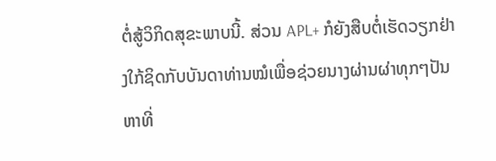ຕໍ່ສູ້ວິກິດສຸຂະພາບນີ້. ສ່ວນ APL+ ກໍຍັງສືບຕໍ່ເຮັດວຽກຢ່າງໃກ້ຊິດກັບບັນດາທ່ານໝໍເພື່ອຊ່ວຍນາງຜ່ານຜ່າທຸກໆປັນຫາທີ່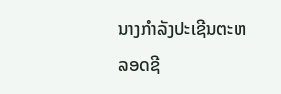ນາງກຳລັງປະເຊີນຕະຫລອດຊີ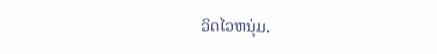ວິດໄວຫນຸ່ມ.